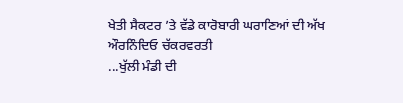ਖੇਤੀ ਸੈਕਟਰ ’ਤੇ ਵੱਡੇ ਕਾਰੋਬਾਰੀ ਘਰਾਣਿਆਂ ਦੀ ਅੱਖ
ਔਰਨਿੰਦਿਓ ਚੱਕਰਵਰਤੀ
...ਖੁੱਲੀ ਮੰਡੀ ਦੀ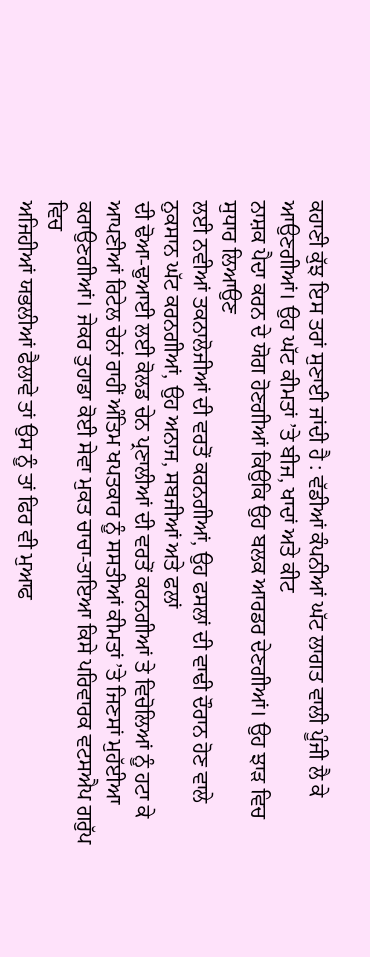ਕਹਾਣੀ ਕੁੱਝ ਇਸ ਤਰਾਂ ਸੁਣਾਈ ਜਾਂਦੀ ਹੈ : ਵੱਡੀਆਂ ਕੰਪਨੀਆਂ ਘੱਟ ਲਾਗਤ ਵਾਲੀ ਪੂੰਜੀ ਲੈ ਕੇ
ਆਉਣਗੀਆਂ। ਉਹ ਘੱਟ ਕੀਮਤਾਂ ’ਤੇ ਬੀਜ, ਖਾਦਾਂ ਅਤੇ ਕੀਟ
ਨਾਸ਼ਕ ਪੈਦਾ ਕਰਨ ਦੇ ਯੋਗ ਹੋਣਗੀਆਂ ਕਿਉਕਿ ਉਹ ਬਲਕ ਆਰਡਰ ਦੇਣਗੀਆਂ। ਉਹ ਝਾੜ ਵਿਚ ਸੁਧਾਰ ਲਿਆਉਣ
ਲਈ ਨਵੀਆਂ ਤਕਨਾਲੋਜੀਆਂ ਦੀ ਵਰਤੋਂ ਕਰਨਗੀਆਂ, ਉਹ ਫਸਲਾਂ ਦੀ ਵਾਢੀ ਦੌਰਾਨ ਹੋਣ ਵਾਲੇ ਨੁਕਸਾਨ ਘੱਟ ਕਰਨਗੀਆਂ, ਉਹ ਅਨਾਜ, ਸਬਜੀਆਂ ਅਤੇ ਫਲਾਂ
ਦੀ ਢੋਆ-ਢੁਆਈ ਲਈ ਕੋਲਡ ਚੇਨ ਪ੍ਰਣਾਲੀਆਂ ਦੀ ਵਰਤੋਂ ਕਰਨਗੀਆਂ ਤੇ ਵਿਚੋਲਿਆਂ ਨੂੰ ਹਟਾ ਕੇ
ਆਪਣੀਆਂ ਰਿਟੇਲ ਚੇਨਾਂ ਰਾਹੀਂ ਅੰਤਿਮ ਖਪਤਕਾਰ ਨੂੰ ਸਸਤੀਆਂ ਕੀਮਤਾਂ ’ਤੇ ਜਿਣਸਾਂ ਮੁਹੱਈਆ
ਕਰਾਉਣਗੀਆਂ। ਜੇਕਰ ਤੁਹਾਡਾ ਕੋਈ ਸੇਵਾ ਮੁਕਤ ਚਾਚਾ-ਤਾਇਆ ਕਿਸੇ ਪਰਿਵਾਰਕ ਵਟਸਐਪ ਗਰੁੱਪ ਵਿਚ
ਅਜਿਹੀਆਂ ਯਭਲੀਆਂ ਫੈਲਾਵੇ ਤਾਂ ਉਸ ਨੂੰ ਤਾਂ ਫਿਰ ਵੀ ਮੁਆਫ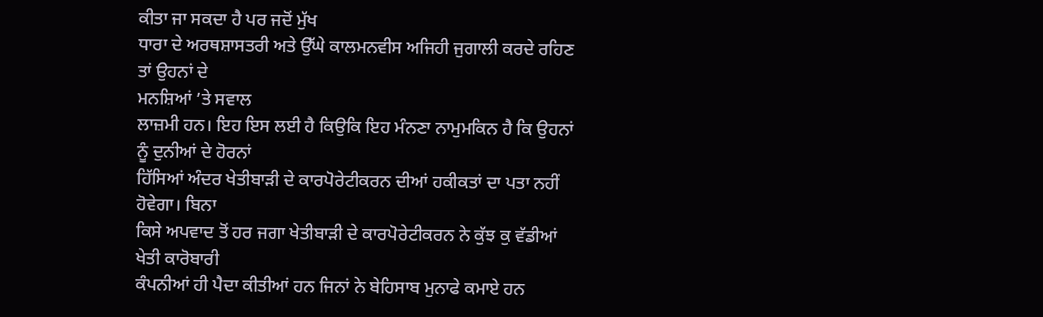ਕੀਤਾ ਜਾ ਸਕਦਾ ਹੈ ਪਰ ਜਦੋਂ ਮੁੱਖ
ਧਾਰਾ ਦੇ ਅਰਥਸ਼ਾਸਤਰੀ ਅਤੇ ਉੱਘੇ ਕਾਲਮਨਵੀਸ ਅਜਿਹੀ ਜੁਗਾਲੀ ਕਰਦੇ ਰਹਿਣ ਤਾਂ ਉਹਨਾਂ ਦੇ
ਮਨਸ਼ਿਆਂ ’ਤੇ ਸਵਾਲ
ਲਾਜ਼ਮੀ ਹਨ। ਇਹ ਇਸ ਲਈ ਹੈ ਕਿਉਕਿ ਇਹ ਮੰਨਣਾ ਨਾਮੁਮਕਿਨ ਹੈ ਕਿ ਉਹਨਾਂ ਨੂੰ ਦੁਨੀਆਂ ਦੇ ਹੋਰਨਾਂ
ਹਿੱਸਿਆਂ ਅੰਦਰ ਖੇਤੀਬਾੜੀ ਦੇ ਕਾਰਪੋਰੇਟੀਕਰਨ ਦੀਆਂ ਹਕੀਕਤਾਂ ਦਾ ਪਤਾ ਨਹੀਂ ਹੋਵੇਗਾ। ਬਿਨਾ
ਕਿਸੇ ਅਪਵਾਦ ਤੋਂ ਹਰ ਜਗਾ ਖੇਤੀਬਾੜੀ ਦੇ ਕਾਰਪੋਰੇਟੀਕਰਨ ਨੇ ਕੁੱਝ ਕੁ ਵੱਡੀਆਂ ਖੇਤੀ ਕਾਰੋਬਾਰੀ
ਕੰਪਨੀਆਂ ਹੀ ਪੈਦਾ ਕੀਤੀਆਂ ਹਨ ਜਿਨਾਂ ਨੇ ਬੇਹਿਸਾਬ ਮੁਨਾਫੇ ਕਮਾਏ ਹਨ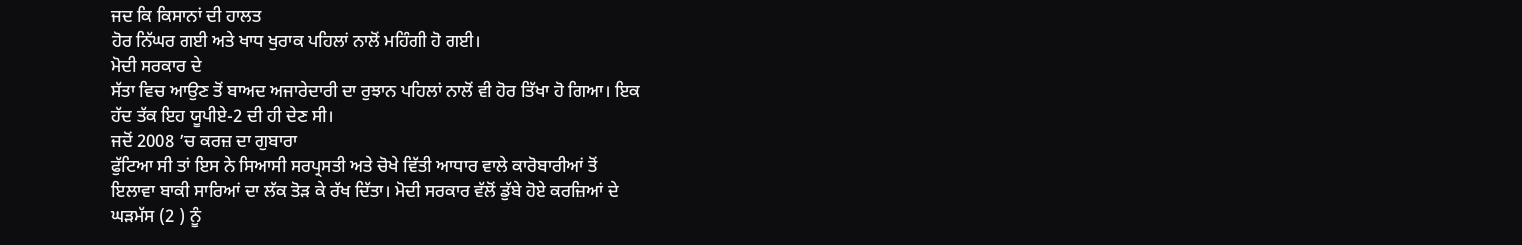ਜਦ ਕਿ ਕਿਸਾਨਾਂ ਦੀ ਹਾਲਤ
ਹੋਰ ਨਿੱਘਰ ਗਈ ਅਤੇ ਖਾਧ ਖੁਰਾਕ ਪਹਿਲਾਂ ਨਾਲੋਂ ਮਹਿੰਗੀ ਹੋ ਗਈ।
ਮੋਦੀ ਸਰਕਾਰ ਦੇ
ਸੱਤਾ ਵਿਚ ਆਉਣ ਤੋਂ ਬਾਅਦ ਅਜਾਰੇਦਾਰੀ ਦਾ ਰੁਝਾਨ ਪਹਿਲਾਂ ਨਾਲੋਂ ਵੀ ਹੋਰ ਤਿੱਖਾ ਹੋ ਗਿਆ। ਇਕ
ਹੱਦ ਤੱਕ ਇਹ ਯੂਪੀਏ-2 ਦੀ ਹੀ ਦੇਣ ਸੀ।
ਜਦੋਂ 2008 ’ਚ ਕਰਜ਼ ਦਾ ਗੁਬਾਰਾ
ਫੁੱਟਿਆ ਸੀ ਤਾਂ ਇਸ ਨੇ ਸਿਆਸੀ ਸਰਪ੍ਰਸਤੀ ਅਤੇ ਚੋਖੇ ਵਿੱਤੀ ਆਧਾਰ ਵਾਲੇ ਕਾਰੋਬਾਰੀਆਂ ਤੋਂ
ਇਲਾਵਾ ਬਾਕੀ ਸਾਰਿਆਂ ਦਾ ਲੱਕ ਤੋੜ ਕੇ ਰੱਖ ਦਿੱਤਾ। ਮੋਦੀ ਸਰਕਾਰ ਵੱਲੋਂ ਡੁੱਬੇ ਹੋਏ ਕਰਜ਼ਿਆਂ ਦੇ
ਘੜਮੱਸ (2 ) ਨੂੰ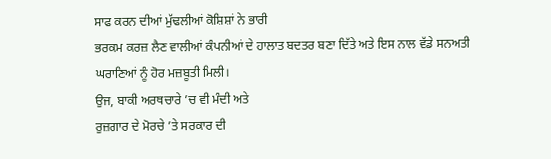ਸਾਫ ਕਰਨ ਦੀਆਂ ਮੁੱਢਲੀਆਂ ਕੋਸ਼ਿਸ਼ਾਂ ਨੇ ਭਾਰੀ
ਭਰਕਮ ਕਰਜ਼ ਲੈਣ ਵਾਲੀਆਂ ਕੰਪਨੀਆਂ ਦੇ ਹਾਲਾਤ ਬਦਤਰ ਬਣਾ ਦਿੱਤੇ ਅਤੇ ਇਸ ਨਾਲ ਵੱਡੇ ਸਨਅਤੀ
ਘਰਾਣਿਆਂ ਨੂੰ ਹੋਰ ਮਜ਼ਬੂਤੀ ਮਿਲੀ।
ਉਜ, ਬਾਕੀ ਅਰਥਚਾਰੇ ’ਚ ਵੀ ਮੰਦੀ ਅਤੇ
ਰੁਜ਼ਗਾਰ ਦੇ ਮੋਰਚੇ ’ਤੇ ਸਰਕਾਰ ਦੀ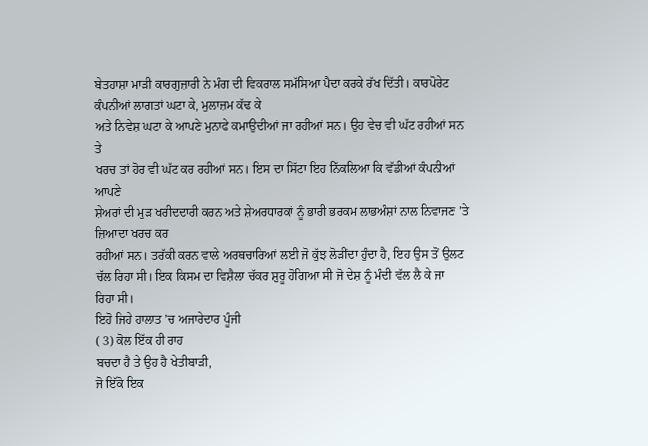ਬੇਤਹਾਸ਼ਾ ਮਾੜੀ ਕਾਰਗੁਜ਼ਾਰੀ ਨੇ ਮੰਗ ਦੀ ਵਿਕਰਾਲ ਸਮੱਸਿਆ ਪੈਦਾ ਕਰਕੇ ਰੱਖ ਦਿੱਤੀ। ਕਾਰਪੋਰੇਟ
ਕੰਪਨੀਆਂ ਲਾਗਤਾਂ ਘਟਾ ਕੇ, ਮੁਲਾਜ਼ਮ ਕੱਢ ਕੇ
ਅਤੇ ਨਿਵੇਸ਼ ਘਟਾ ਕੇ ਆਪਣੇ ਮੁਨਾਫੇ ਕਮਾਉਦੀਆਂ ਜਾ ਰਹੀਆਂ ਸਨ। ਉਹ ਵੇਚ ਵੀ ਘੱਟ ਰਹੀਆਂ ਸਨ ਤੇ
ਖਰਚ ਤਾਂ ਹੋਰ ਵੀ ਘੱਟ ਕਰ ਰਹੀਆਂ ਸਨ। ਇਸ ਦਾ ਸਿੱਟਾ ਇਹ ਨਿੱਕਲਿਆ ਕਿ ਵੱਡੀਆਂ ਕੰਪਨੀਆਂ ਆਪਣੇ
ਸ਼ੇਅਰਾਂ ਦੀ ਮੁੜ ਖਰੀਦਦਾਰੀ ਕਰਨ ਅਤੇ ਸ਼ੇਅਰਧਾਰਕਾਂ ਨੂੰ ਭਾਰੀ ਭਰਕਮ ਲਾਭਅੰਸ਼ਾਂ ਨਾਲ ਨਿਵਾਜਣ ’ਤੇ ਜ਼ਿਆਦਾ ਖਰਚ ਕਰ
ਰਹੀਆਂ ਸਨ। ਤਰੱਕੀ ਕਰਨ ਵਾਲੇ ਅਰਥਚਾਰਿਆਂ ਲਈ ਜੋ ਕੁੱਝ ਲੋੜੀਂਦਾ ਹੁੰਦਾ ਹੈ, ਇਹ ਉਸ ਤੋਂ ਉਲਟ
ਚੱਲ ਰਿਹਾ ਸੀ। ਇਕ ਕਿਸਮ ਦਾ ਵਿਸ਼ੈਲਾ ਚੱਕਰ ਸ਼ੁਰੂ ਹੋਗਿਆ ਸੀ ਜੋ ਦੇਸ਼ ਨੂੰ ਮੰਦੀ ਵੱਲ ਲੈ ਕੇ ਜਾ
ਰਿਹਾ ਸੀ।
ਇਹੋ ਜਿਹੇ ਹਾਲਾਤ ’ਚ ਅਜਾਰੇਦਾਰ ਪੂੰਜੀ
( 3) ਕੋਲ ਇੱਕ ਹੀ ਰਾਹ
ਬਚਦਾ ਹੈ ਤੇ ਉਹ ਹੈ ਖੇਤੀਬਾੜੀ,
ਜੋ ਇੱਕੋ ਇਕ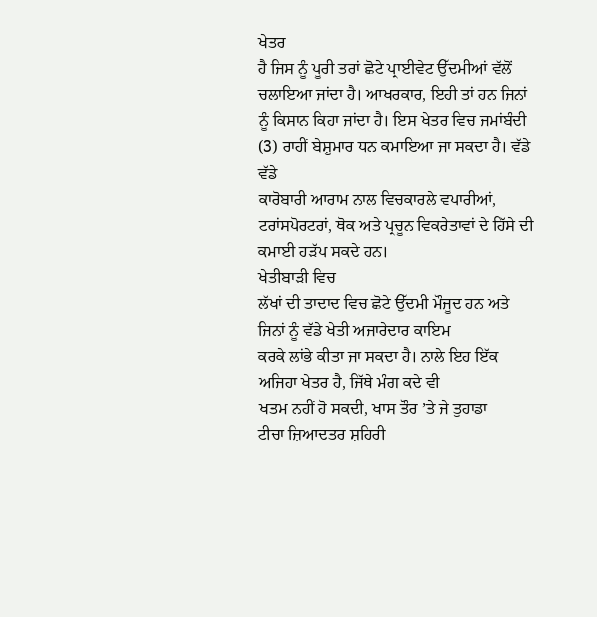ਖੇਤਰ
ਹੈ ਜਿਸ ਨੂੰ ਪੂਰੀ ਤਰਾਂ ਛੋਟੇ ਪ੍ਰਾਈਵੇਟ ਉੱਦਮੀਆਂ ਵੱਲੋਂ ਚਲਾਇਆ ਜਾਂਦਾ ਹੈ। ਆਖਰਕਾਰ, ਇਹੀ ਤਾਂ ਹਨ ਜਿਨਾਂ
ਨੂੰ ਕਿਸਾਨ ਕਿਹਾ ਜਾਂਦਾ ਹੈ। ਇਸ ਖੇਤਰ ਵਿਚ ਜਮਾਂਬੰਦੀ (3) ਰਾਹੀਂ ਬੇਸ਼ੁਮਾਰ ਧਨ ਕਮਾਇਆ ਜਾ ਸਕਦਾ ਹੈ। ਵੱਡੇ ਵੱਡੇ
ਕਾਰੋਬਾਰੀ ਆਰਾਮ ਨਾਲ ਵਿਚਕਾਰਲੇ ਵਪਾਰੀਆਂ, ਟਰਾਂਸਪੋਰਟਰਾਂ, ਥੋਕ ਅਤੇ ਪ੍ਰਚੂਨ ਵਿਕਰੇਤਾਵਾਂ ਦੇ ਹਿੱਸੇ ਦੀ ਕਮਾਈ ਹੜੱਪ ਸਕਦੇ ਹਨ।
ਖੇਤੀਬਾੜੀ ਵਿਚ
ਲੱਖਾਂ ਦੀ ਤਾਦਾਦ ਵਿਚ ਛੋਟੇ ਉੱਦਮੀ ਮੌਜੂਦ ਹਨ ਅਤੇ ਜਿਨਾਂ ਨੂੰ ਵੱਡੇ ਖੇਤੀ ਅਜਾਰੇਦਾਰ ਕਾਇਮ
ਕਰਕੇ ਲਾਂਭੇ ਕੀਤਾ ਜਾ ਸਕਦਾ ਹੈ। ਨਾਲੇ ਇਹ ਇੱਕ ਅਜਿਹਾ ਖੇਤਰ ਹੈ, ਜਿੱਥੇ ਮੰਗ ਕਦੇ ਵੀ
ਖਤਮ ਨਹੀਂ ਹੋ ਸਕਦੀ, ਖਾਸ ਤੌਰ ’ਤੇ ਜੇ ਤੁਹਾਡਾ
ਟੀਚਾ ਜ਼ਿਆਦਤਰ ਸ਼ਹਿਰੀ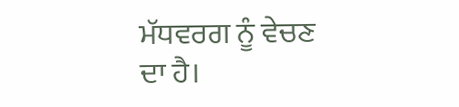ਮੱਧਵਰਗ ਨੂੰ ਵੇਚਣ ਦਾ ਹੈ।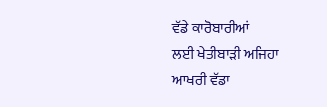ਵੱਡੇ ਕਾਰੋਬਾਰੀਆਂ
ਲਈ ਖੇਤੀਬਾੜੀ ਅਜਿਹਾ ਆਖਰੀ ਵੱਡਾ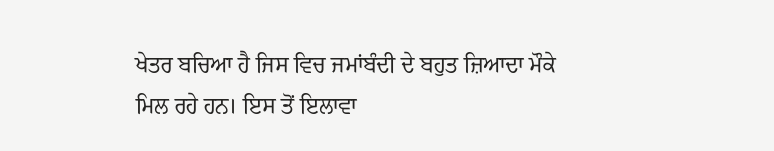ਖੇਤਰ ਬਚਿਆ ਹੈ ਜਿਸ ਵਿਚ ਜਮਾਂਬੰਦੀ ਦੇ ਬਹੁਤ ਜ਼ਿਆਦਾ ਮੌਕੇ
ਮਿਲ ਰਹੇ ਹਨ। ਇਸ ਤੋਂ ਇਲਾਵਾ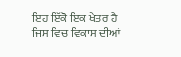ਇਹ ਇੱਕੋ ਇਕ ਖੇਤਰ ਹੈ ਜਿਸ ਵਿਚ ਵਿਕਾਸ ਦੀਆਂ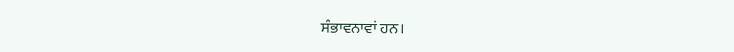ਸੰਭਾਵਨਾਵਾਂ ਹਨ।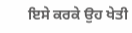ਇਸੇ ਕਰਕੇ ਉਹ ਖੇਤੀ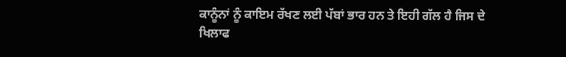ਕਾਨੂੰਨਾਂ ਨੂੰ ਕਾਇਮ ਰੱਖਣ ਲਈ ਪੱਬਾਂ ਭਾਰ ਹਨ ਤੇ ਇਹੀ ਗੱਲ ਹੈ ਜਿਸ ਦੇ
ਖਿਲਾਫ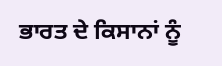ਭਾਰਤ ਦੇ ਕਿਸਾਨਾਂ ਨੂੰ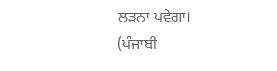ਲੜਨਾ ਪਵੇਗਾ।
(ਪੰਜਾਬੀ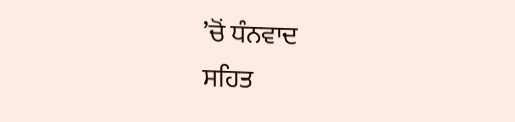’ਚੋਂ ਧੰਨਵਾਦ
ਸਹਿਤ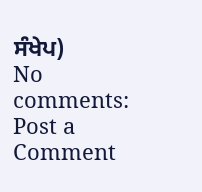ਸੰਖੇਪ)
No comments:
Post a Comment